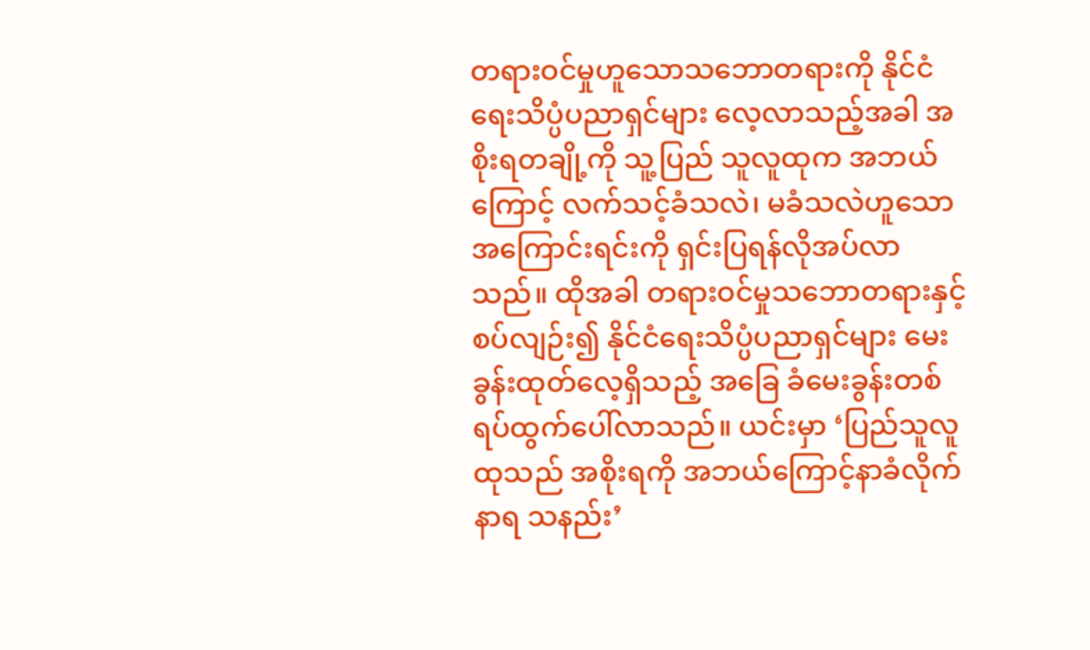တရားဝင်မှုဟူသောသဘောတရားကို နိုင်ငံရေးသိပ္ပံပညာရှင်များ လေ့လာသည့်အခါ အစိုးရတချို့ကို သူ့ပြည် သူလူထုက အဘယ်ကြောင့် လက်သင့်ခံသလဲ၊ မခံသလဲဟူသောအကြောင်းရင်းကို ရှင်းပြရန်လိုအပ်လာသည်။ ထိုအခါ တရားဝင်မှုသဘောတရားနှင့်စပ်လျဉ်း၍ နိုင်ငံရေးသိပ္ပံပညာရှင်များ မေးခွန်းထုတ်လေ့ရှိသည့် အခြေ ခံမေးခွန်းတစ်ရပ်ထွက်ပေါ်လာသည်။ ယင်းမှာ ‘ပြည်သူလူထုသည် အစိုးရကို အဘယ်ကြောင့်နာခံလိုက်နာရ သနည်း’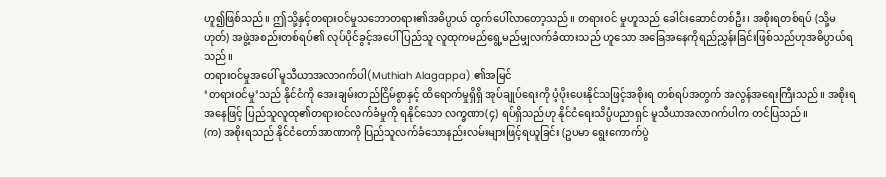ဟူ၍ဖြစ်သည်။ ဤသို့နှင့်တရားဝင်မှုသဘောတရား၏အဓိပ္ပာယ် ထွက်ပေါ်လာတော့သည်။ တရားဝင် မှုဟူသည် ခေါင်းဆောင်တစ်ဦး၊ အစိုးရတစ်ရပ် (သို့မဟုတ်) အဖွဲ့အစည်းတစ်ရပ်၏ လုပ်ပိုင်ခွင့်အပေါ်ပြည်သူ လူထုကမည်ရွေ့မည်မျှလက်ခံထားသည် ဟူသော အခြေအနေကိုရည်ညွှန်းခြင်းဖြစ်သည်ဟုအဓိပ္ပာယ်ရသည်။
တရားဝင်မှုအပေါ် မူသီယာအလာဂက်ပါ(Muthiah Alagappa) ၏အမြင်
‘တရားဝင်မှု’သည် နိုင်ငံကို အေးချမ်းတည်ငြိမ်စွာနှင့် ထိရောက်မှုရှိရှိ အုပ်ချုပ်ရေးကို ပံ့ပိုးပေးနိုင်သဖြင့်အစိုးရ တစ်ရပ်အတွက် အလွန်အရေးကြီးသည်။ အစိုးရအနေဖြင့် ပြည်သူလူထု၏တရားဝင်လက်ခံမှုကို ရနိုင်သော လက္ခဏာ(၄) ရပ်ရှိသည်ဟု နိုင်ငံရေးသိပ္ပံပညာရှင် မူသီယာအလာဂက်ပါက တင်ပြသည်။
(က) အစိုးရသည် နိုင်ငံတော်အာဏာကို ပြည်သူလက်ခံသောနည်းလမ်းများဖြင့်ရယူခြင်း (ဥပမာ ရွေးကောက်ပွဲ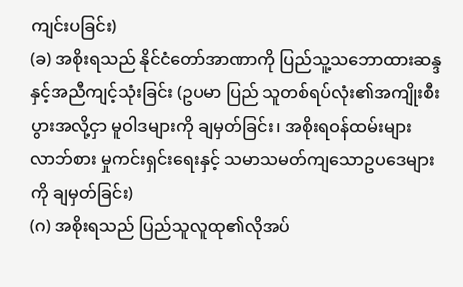ကျင်းပခြင်း)
(ခ) အစိုးရသည် နိုင်ငံတော်အာဏာကို ပြည်သူ့သဘောထားဆန္ဒနှင့်အညီကျင့်သုံးခြင်း (ဥပမာ ပြည် သူတစ်ရပ်လုံး၏အကျိုးစီးပွားအလို့ငှာ မူဝါဒများကို ချမှတ်ခြင်း၊ အစိုးရဝန်ထမ်းများ လာဘ်စား မှုကင်းရှင်းရေးနှင့် သမာသမတ်ကျသောဥပဒေများကို ချမှတ်ခြင်း)
(ဂ) အစိုးရသည် ပြည်သူလူထု၏လိုအပ်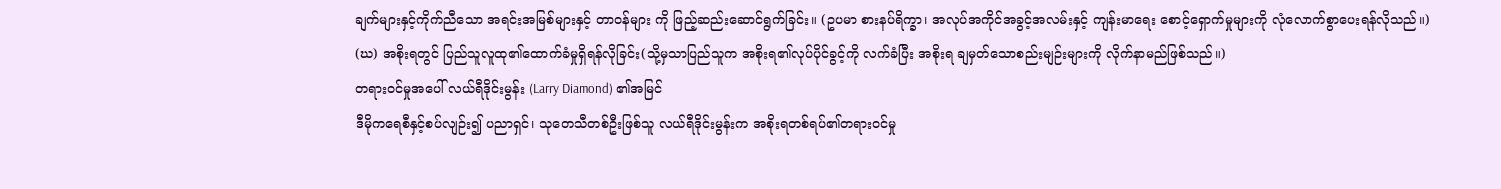ချက်များနှင့်ကိုက်ညီသော အရင်းအမြစ်များနှင့် တာဝန်များ ကို ဖြည့်ဆည်းဆောင်ရွက်ခြင်း။ (ဥပမာ စားနပ်ရိက္ခာ၊ အလုပ်အကိုင်အခွင့်အလမ်းနှင့် ကျန်းမာရေး စောင့်ရှောက်မှုများကို လုံလောက်စွာပေးရန်လိုသည်။)
(ဃ) အစိုးရတွင် ပြည်သူလူထု၏ထောက်ခံမှုရှိရန်လိုခြင်း(သို့မှသာပြည်သူက အစိုးရ၏လုပ်ပိုင်ခွင့်ကို လက်ခံပြီး အစိုးရ ချမှတ်သောစည်းမျဉ်းများကို လိုက်နာမည်ဖြစ်သည်။)
တရားဝင်မှုအပေါ် လယ်ရီဒိုင်းမွန်း (Larry Diamond) ၏အမြင်
ဒီမိုကရေစီနှင့်စပ်လျဉ်း၍ ပညာရှင်၊ သုတေသီတစ်ဦးဖြစ်သူ လယ်ရီဒိုင်းမွန်းက အစိုးရတစ်ရပ်၏တရားဝင်မှု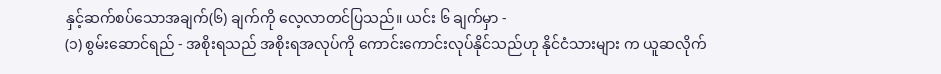နှင့်ဆက်စပ်သောအချက်(၆) ချက်ကို လေ့လာတင်ပြသည်။ ယင်း ၆ ချက်မှာ -
(၁) စွမ်းဆောင်ရည် - အစိုးရသည် အစိုးရအလုပ်ကို ကောင်းကောင်းလုပ်နိုင်သည်ဟု နိုင်ငံသားများ က ယူဆလိုက်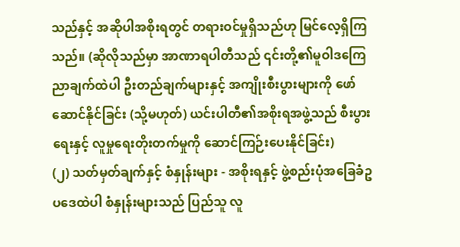သည်နှင့် အဆိုပါအစိုးရတွင် တရားဝင်မှုရှိသည်ဟု မြင်လေ့ရှိကြသည်။ (ဆိုလိုသည်မှာ အာဏာရပါတီသည် ၎င်းတို့၏မူဝါဒကြေညာချက်ထဲပါ ဦးတည်ချက်များနှင့် အကျိုးစီးပွားများကို ဖော်ဆောင်နိုင်ခြင်း (သို့မဟုတ်) ယင်းပါတီ၏အစိုးရအဖွဲ့သည် စီးပွားရေးနှင့် လူမှုရေးတိုးတက်မှုကို ဆောင်ကြဉ်းပေးနိုင်ခြင်း)
(၂) သတ်မှတ်ချက်နှင့် စံနှုန်းများ - အစိုးရနှင့် ဖွဲ့စည်းပုံအခြေခံဥပဒေထဲပါ စံနှုန်းများသည် ပြည်သူ လူ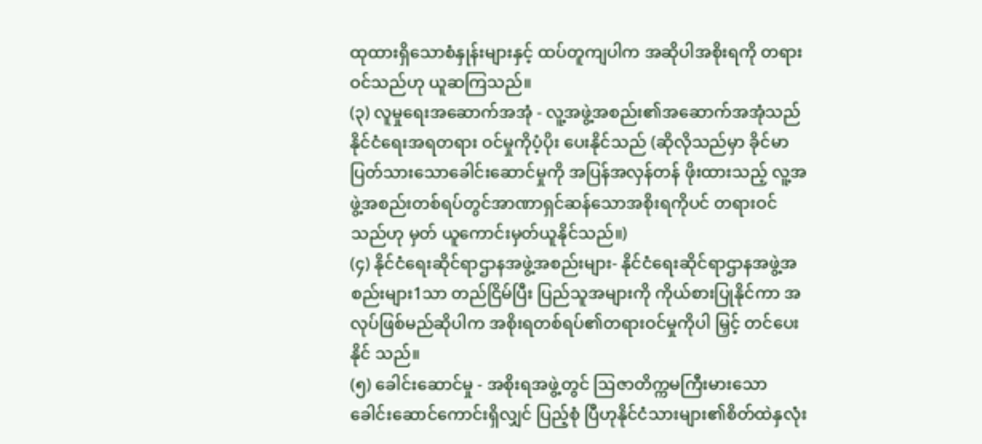ထုထားရှိသောစံနှုန်းများနှင့် ထပ်တူကျပါက အဆိုပါအစိုးရကို တရားဝင်သည်ဟု ယူဆကြသည်။
(၃) လူမှုရေးအဆောက်အအုံ - လူ့အဖွဲ့အစည်း၏အဆောက်အအုံသည် နိုင်ငံရေးအရတရား ဝင်မှုကိုပံ့ပိုး ပေးနိုင်သည် (ဆိုလိုသည်မှာ ခိုင်မာပြတ်သားသောခေါင်းဆောင်မှုကို အပြန်အလှန်တန် ဖိုးထားသည့် လူ့အဖွဲ့အစည်းတစ်ရပ်တွင်အာဏာရှင်ဆန်သောအစိုးရကိုပင် တရားဝင်သည်ဟု မှတ် ယူကောင်းမှတ်ယူနိုင်သည်။)
(၄) နိုင်ငံရေးဆိုင်ရာဌာနအဖွဲ့အစည်းများ- နိုင်ငံရေးဆိုင်ရာဌာနအဖွဲ့အစည်းများ1သာ တည်ငြိမ်ပြီး ပြည်သူအများကို ကိုယ်စားပြုနိုင်ကာ အလုပ်ဖြစ်မည်ဆိုပါက အစိုးရတစ်ရပ်၏တရားဝင်မှုကိုပါ မြှင့် တင်ပေးနိုင် သည်။
(၅) ခေါင်းဆောင်မှု - အစိုးရအဖွဲ့တွင် ဩဇာတိက္ကမကြီးမားသောခေါင်းဆောင်ကောင်းရှိလျှင် ပြည့်စုံ ပြီဟုနိုင်ငံသားများ၏စိတ်ထဲနှလုံး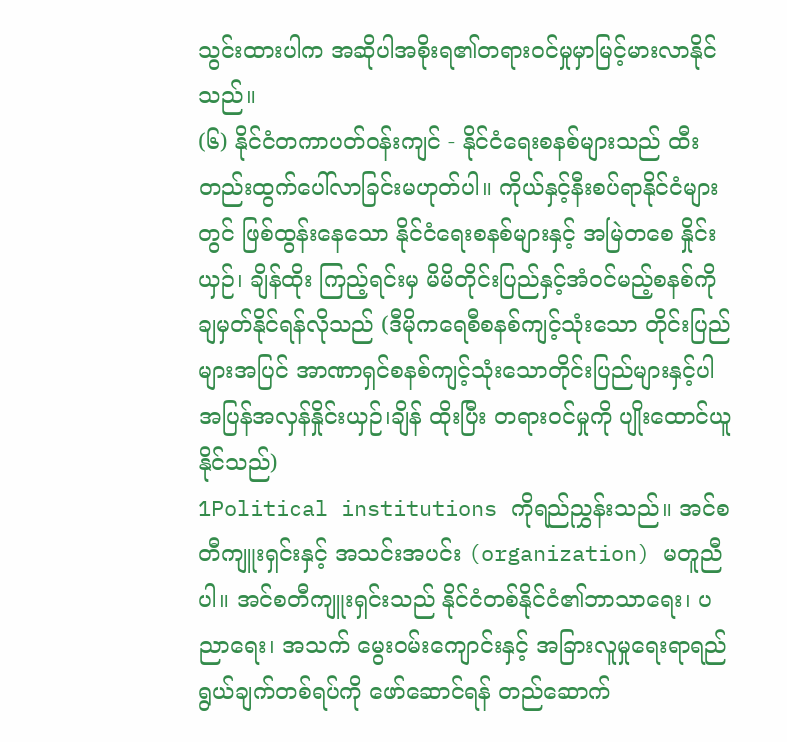သွင်းထားပါက အဆိုပါအစိုးရ၏တရားဝင်မှုမှာမြင့်မားလာနိုင်သည်။
(၆) နိုင်ငံတကာပတ်ဝန်းကျင် - နိုင်ငံရေးစနစ်များသည် ထီးတည်းထွက်ပေါ်လာခြင်းမဟုတ်ပါ။ ကိုယ်နှင့်နီးစပ်ရာနိုင်ငံများတွင် ဖြစ်ထွန်းနေသော နိုင်ငံရေးစနစ်များနှင့် အမြဲတစေ နှိုင်းယှဉ်၊ ချိန်ထိုး ကြည့်ရင်းမှ မိမိတိုင်းပြည်နှင့်အံဝင်မည့်စနစ်ကို ချမှတ်နိုင်ရန်လိုသည် (ဒီမိုကရေစီစနစ်ကျင့်သုံးသော တိုင်းပြည်များအပြင် အာဏာရှင်စနစ်ကျင့်သုံးသောတိုင်းပြည်များနှင့်ပါ အပြန်အလှန်နှိုင်းယှဉ်၊ချိန် ထိုးပြီး တရားဝင်မှုကို ပျိုးထောင်ယူနိုင်သည်)
1Political institutions ကိုရည်ညွှန်းသည်။ အင်စတီကျူးရှင်းနှင့် အသင်းအပင်း (organization) မတူညီပါ။ အင်စတီကျူးရှင်းသည် နိုင်ငံတစ်နိုင်ငံ၏ဘာသာရေး၊ ပညာရေး၊ အသက် မွေးဝမ်းကျောင်းနှင့် အခြားလူမှုရေးရာရည်ရွယ်ချက်တစ်ရပ်ကို ဖော်ဆောင်ရန် တည်ဆောက်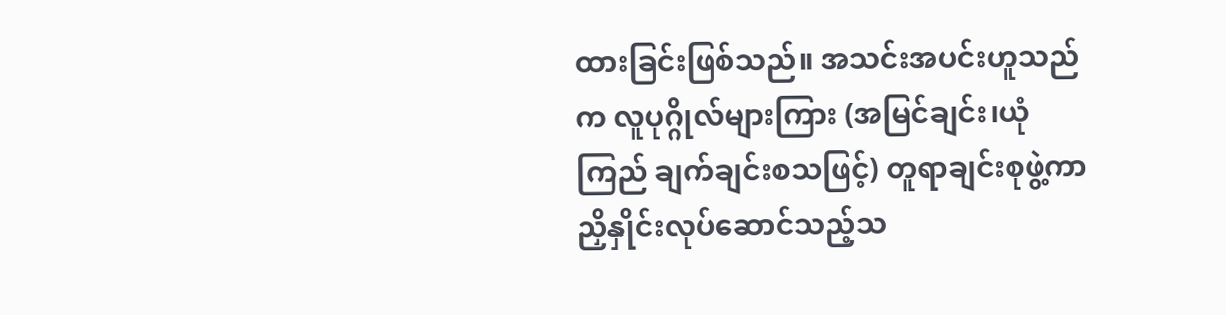ထားခြင်းဖြစ်သည်။ အသင်းအပင်းဟူသည်က လူပုဂ္ဂိုလ်များကြား (အမြင်ချင်း၊ယုံကြည် ချက်ချင်းစသဖြင့်) တူရာချင်းစုဖွဲ့ကာ ညှိနှိုင်းလုပ်ဆောင်သည့်သ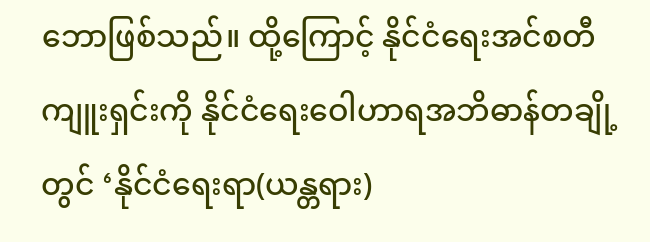ဘောဖြစ်သည်။ ထို့ကြောင့် နိုင်ငံရေးအင်စတီကျူးရှင်းကို နိုင်ငံရေးဝေါဟာရအဘိဓာန်တချို့တွင် ‘နိုင်ငံရေးရာ(ယန္တရား)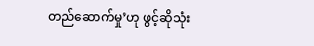တည်ဆောက်မှု’ဟု ဖွင့်ဆိုသုံး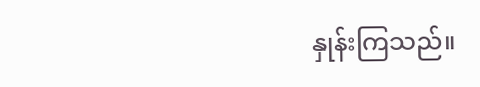နှုန်းကြသည်။